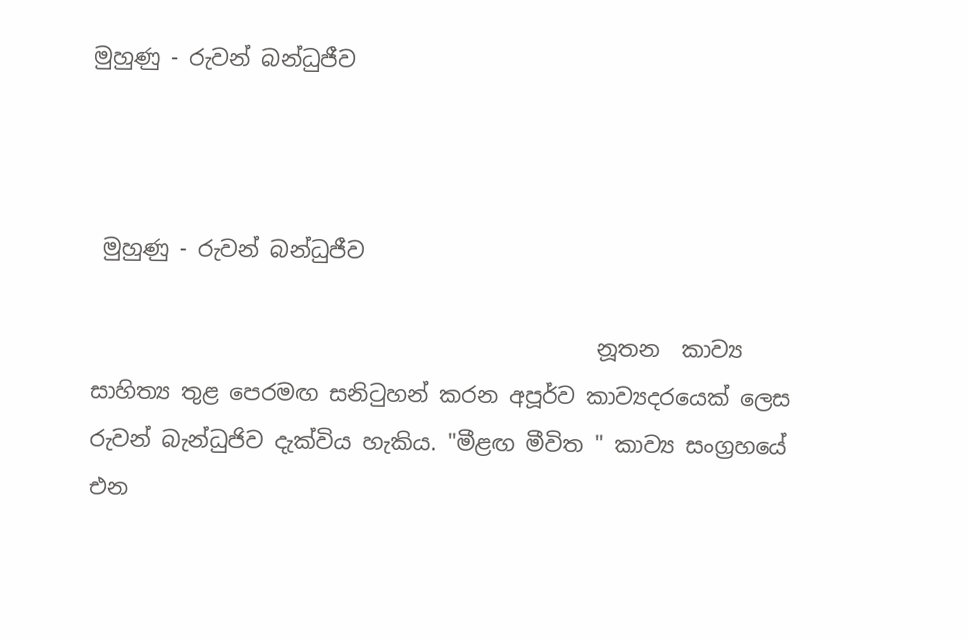මුහුණු - රුවන් බන්ධුජීව



 මුහුණු - රුවන් බන්ධුජීව

                                              නූතන  කාව්‍ය සාහිත්‍ය තුළ පෙරමඟ සනිටුහන් කරන අපූර්ව කාව්‍යදරයෙක් ලෙස රුවන් බැන්ධුජිව දැක්විය හැකිය. "මීළඟ මීවිත " කාව්‍ය සංග්‍රහයේ එන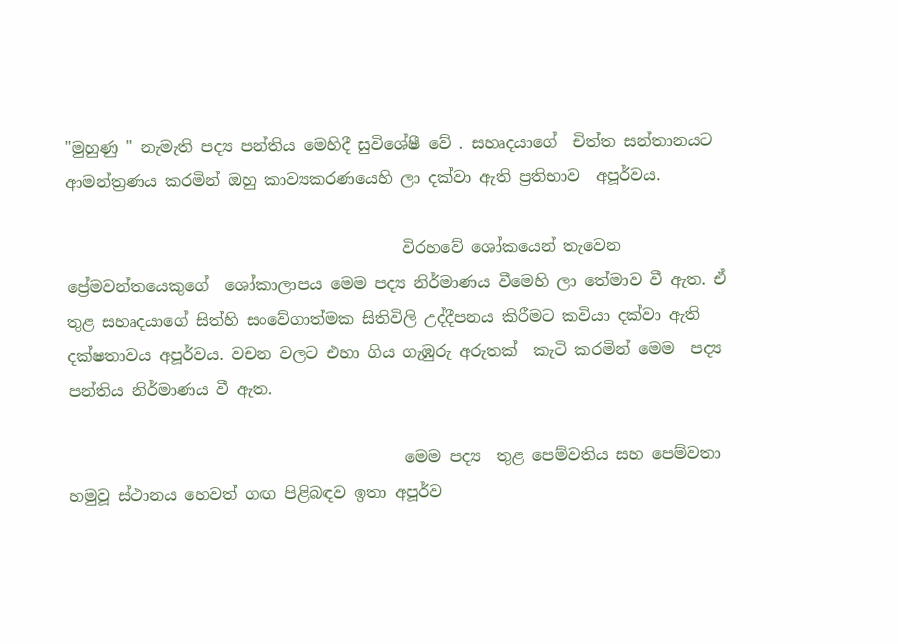"මුහුණු " නැමැති පද්‍ය පන්තිය මෙහිදී සුවිශේෂී වේ . සහෘදයාගේ  චිත්ත සන්තානයට ආමන්ත්‍රණය කරමින් ඔහු කාව්‍යකරණයෙහි ලා දක්වා ඇති ප්‍රතිභාව  අපූර්වය.

                                          විරහවේ ශෝකයෙන් තැවෙන ප්‍රේමවන්තයෙකුගේ  ශෝකාලාපය මෙම පද්‍ය නිර්මාණය වීමෙහි ලා තේමාව වී ඇත. ඒ තුළ සහෘදයාගේ සිත්හි සංවේගාත්මක සිතිවිලි උද්දීපනය කිරීමට කවියා දක්වා ඇති දක්ෂතාවය අපූර්වය. වචන වලට එහා ගිය ගැඹුරු අරුතක්  කැටි කරමින් මෙම  පද්‍ය පන්තිය නිර්මාණය වී ඇත.

                                          මෙම පද්‍ය  තුළ පෙම්වතිය සහ පෙම්වතා හමුවූ ස්ථානය හෙවත් ගඟ පිළිබඳව ඉතා අපූර්ව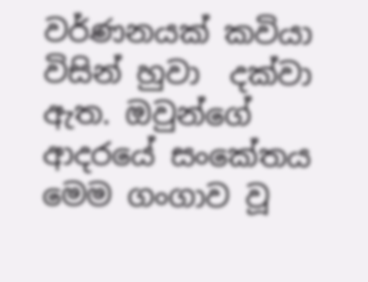වර්ණනයක් කවියා විසින් හුවා  දක්වා ඇත. ඔවුන්ගේ ආදරයේ සංකේතය මෙම ගංගාව වූ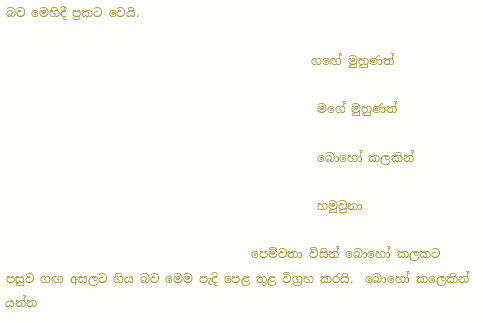බව මෙහිදී ප්‍රකට වෙයි.

                                                   ගඟේ මුහුණත්

                                                    මගේ මුහුණත්

                                                    බොහෝ කලකින්

                                                    හමුවුනා

                                         පෙම්වතා විසින් බොහෝ කලකට පසුව ගඟ අසලට ගිය බව මෙම පැදි පෙළ තුළ විග්‍රහ කරයි.  බොහෝ කලෙකින් යන්න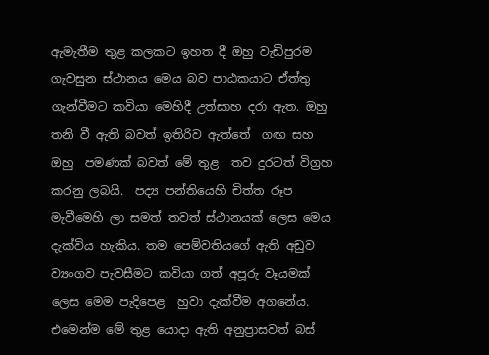ඇමැතීම තුළ කලකට ඉහත දී ඔහු වැඩිපුරම ගැවසුන ස්ථානය මෙය බව පාඨකයාට ඒත්තු ගැන්වීමට කවියා මෙහිදී උත්සාහ දරා ඇත. ඔහු තනි වී ඇති බවත් ඉතිරිව ඇත්තේ  ගඟ සහ ඔහු  පමණක් බවත් මේ තුළ  තව දුරටත් විග්‍රහ කරනු ලබයි.  පද්‍ය පන්තියෙහි චිත්ත රූප  මැවීමෙහි ලා සමත් තවත් ස්ථානයක් ලෙස මෙය දැක්විය හැකිය. තම පෙම්වතියගේ ඇති අඩුව ව්‍යංගව පැවසීමට කවියා ගත් අපූරු වෑයමක් ලෙස මෙම පැදිපෙළ  හුවා දැක්වීම අගනේය. එමෙන්ම මේ තුළ යොදා ඇති අනුප්‍රාසවත් බස්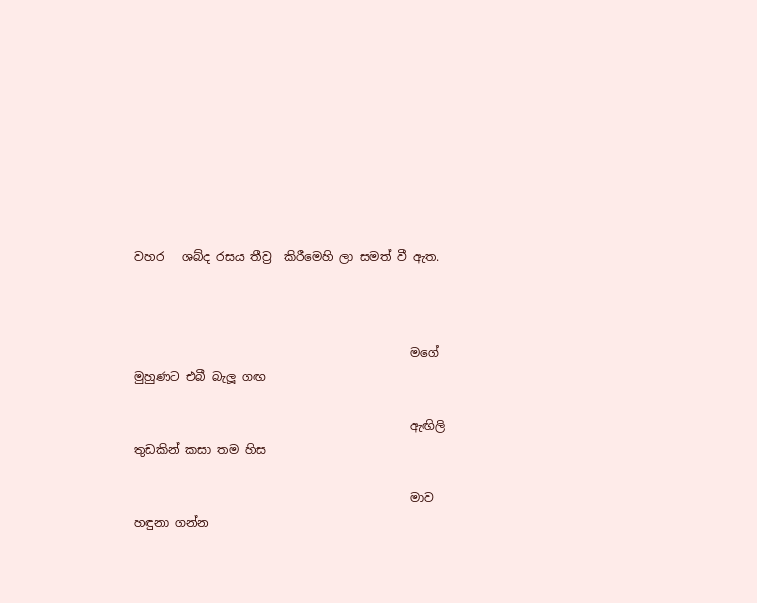වහර   ශබ්ද රසය තීව්‍ර  කිරීමෙහි ලා සමත් වී ඇත.



                                              මගේ මුහුණට එබී බැලූ ගඟ

                                              ඇඟිලි තුඩකින් කසා තම හිස

                                              මාව හඳුනා ගන්න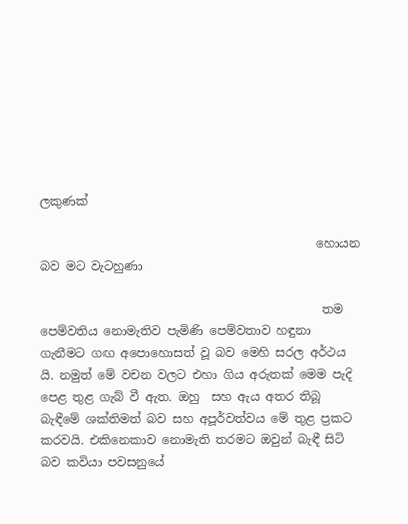ලකුණක්

                                              හොයන බව මට වැටහුණා

                                               තම පෙම්වතිය නොමැතිව පැමිණි පෙම්වතාව හඳුනා ගැනීමට ගඟ අපොහොසත් වූ බව මෙහි සරල අර්ථය යි. නමුත් මේ වචන වලට එහා ගිය අරුතක් මෙම පැදි පෙළ තුළ ගැබ් වී ඇත. ඔහු  සහ ඇය අතර තිබූ බැඳීමේ ශක්තිමත් බව සහ අපූර්වත්වය මේ තුළ ප්‍රකට කරවයි. එකිනෙකාව නොමැති තරමට ඔවුන් බැඳී සිටි බව කවියා පවසනුයේ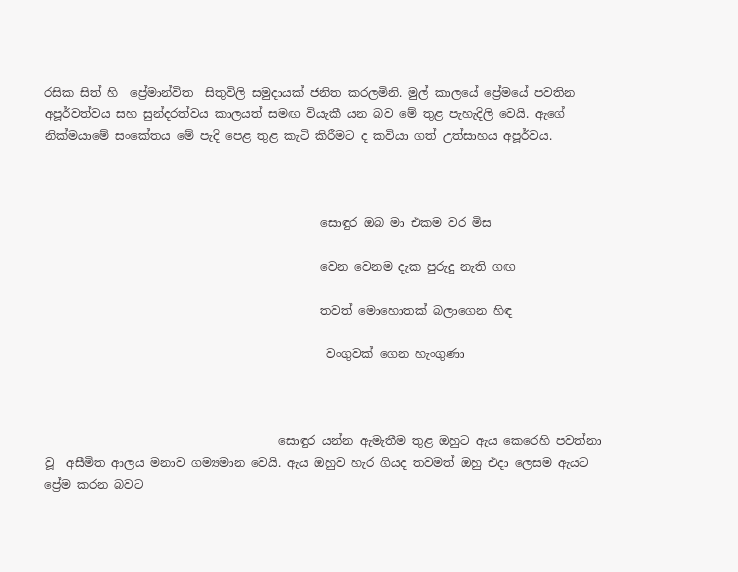රසික සිත් හි  ප්‍රේමාන්විත ‍ සිතුවිලි සමුදායක් ජනිත කරලමිනි. මුල් කාලයේ ප්‍රේමයේ පවතින අපූර්වත්වය සහ සුන්දරත්වය කාලයත් සමඟ වියැකී යන බව මේ තුළ පැහැදිලි වෙයි. ඇගේ නික්මයාමේ සංකේතය මේ පැදි පෙළ තුළ කැටි කිරීමට ද කවියා ගත් උත්සාහය අපූර්වය.



                                              සොඳුර ඔබ මා එකම වර මිස

                                              වෙන වෙනම දැක පුරුදු නැති ගඟ

                                              තවත් මොහොතක් බලාගෙන හිඳ

                                               වංගුවක් ගෙන හැංගුණා



                                       සොඳුර යන්න ඇමැතීම තුළ ඔහුට ඇය කෙරෙහි පවත්නා වූ  අසීමිත ආලය මනාව ගම්‍යමාන වෙයි. ඇය ඔහුව හැර ගියද තවමත් ඔහු එදා ලෙසම ඇයට ප්‍රේම කරන බවට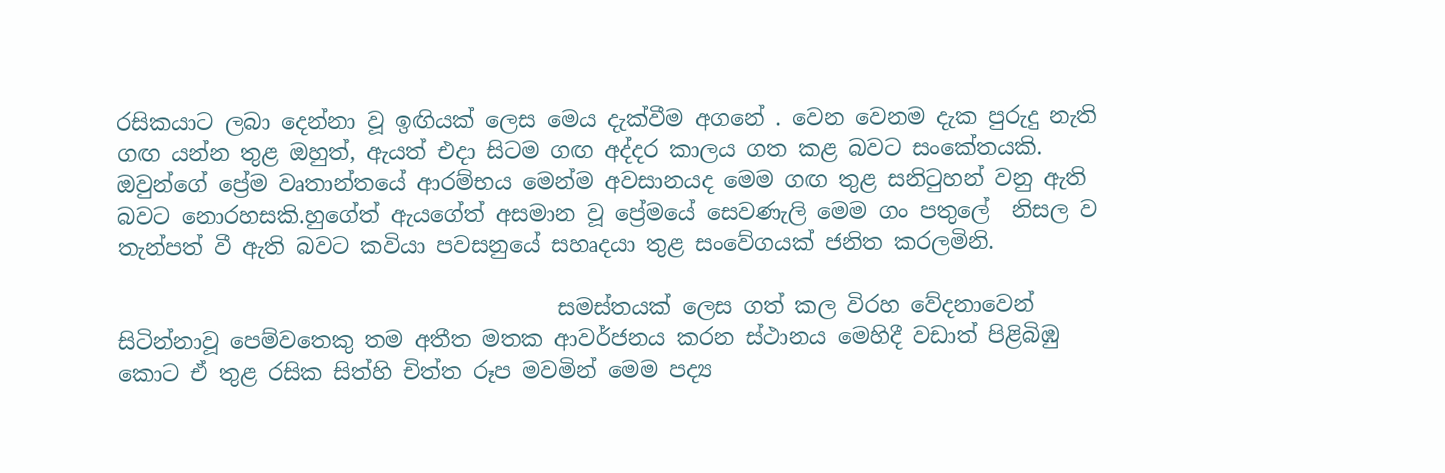රසිකයාට ලබා දෙන්නා වූ ඉඟියක් ලෙස මෙය දැක්වීම අගනේ . වෙන වෙනම දැක පුරුදු නැති ගඟ යන්න තුළ ඔහුත්, ඇයත් එදා සිටම ගඟ අද්දර කාලය ගත කළ බවට සංකේතයකි. ඔවුන්ගේ ප්‍රේම වෘතාන්තයේ ආරම්භය මෙන්ම අවසානයද මෙම ගඟ තුළ සනිටුහන් වනු ඇති බවට නොරහසකි.හුගේත් ඇයගේත් අසමාන වූ ප්‍රේමයේ සෙවණැලි මෙම ගං පතුලේ  නිසල ව තැන්පත් වී ඇති බවට කවියා පවසනුයේ සහෘදයා තුළ සංවේගයක් ජනිත කරලමිනි.

                                        සමස්තයක් ලෙස ගත් කල විරහ වේදනාවෙන් සිටින්නාවූ පෙම්වතෙකු තම අතීත මතක ආවර්ජනය කරන ස්ථානය මෙහිදී වඩාත් පිළිබිඹු කොට ඒ තුළ රසික සිත්හි චිත්ත රූප මවමින් මෙම පද්‍ය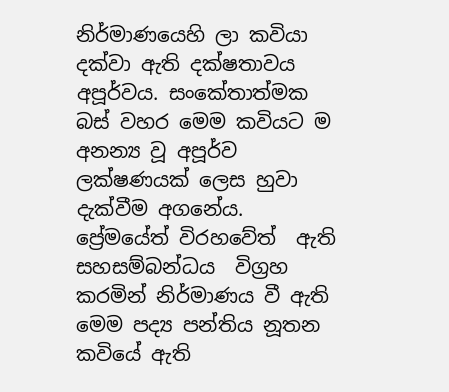නිර්මාණයෙහි ලා කවියා දක්වා ඇති දක්ෂතාවය අපූර්වය. සංකේතාත්මක බස් වහර මෙම කවියට ම අනන්‍ය වූ අපූර්ව ලක්ෂණයක් ලෙස හුවා දැක්වීම අගනේය. ප්‍රේමයේත් විරහවේත්  ඇති සහසම්බන්ධය  විග්‍රහ කරමින් නිර්මාණය වී ඇති මෙම පද්‍ය පන්තිය නූතන කවියේ ඇති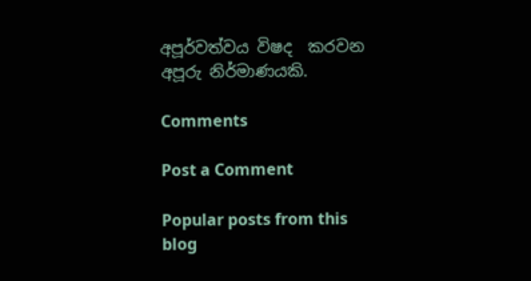අපූර්වත්වය විෂද  කරවන අපූරු නිර්මාණයකි.

Comments

Post a Comment

Popular posts from this blog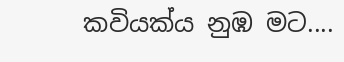කවියක්ය නුඹ මට....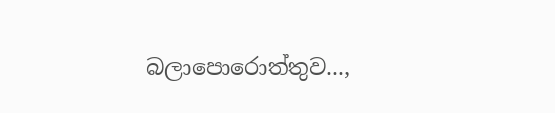බලාපොරොත්තුව...,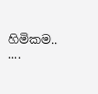හිමිකම.. ....